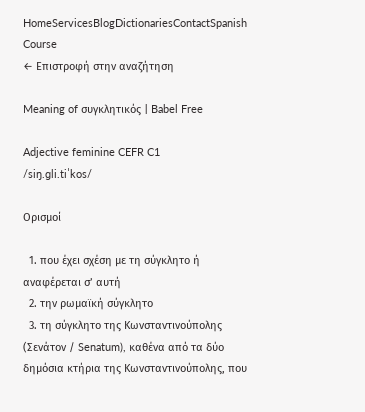HomeServicesBlogDictionariesContactSpanish Course
← Επιστροφή στην αναζήτηση

Meaning of συγκλητικός | Babel Free

Adjective feminine CEFR C1
/siŋ.ɡli.tiˈkos/

Ορισμοί

  1. που έχει σχέση με τη σύγκλητο ή αναφέρεται σ’ αυτή
  2. την ρωμαϊκή σύγκλητο
  3. τη σύγκλητο της Κωνσταντινούπολης (Σενάτον / Senatum), καθένα από τα δύο δημόσια κτήρια της Κωνσταντινούπολης, που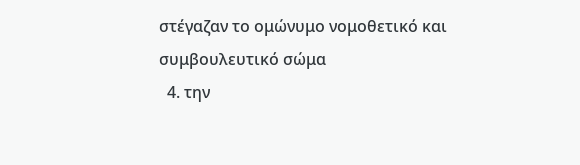στέγαζαν το ομώνυμο νομοθετικό και συμβουλευτικό σώμα
  4. την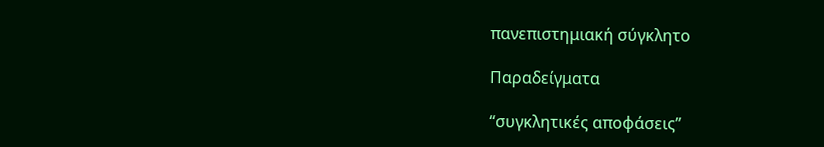πανεπιστημιακή σύγκλητο

Παραδείγματα

“συγκλητικές αποφάσεις”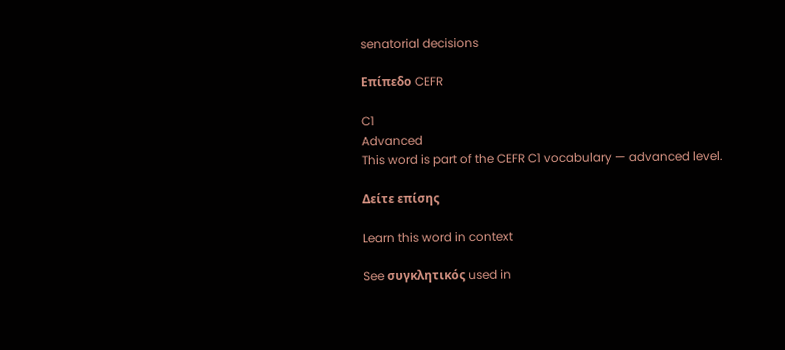senatorial decisions

Επίπεδο CEFR

C1
Advanced
This word is part of the CEFR C1 vocabulary — advanced level.

Δείτε επίσης

Learn this word in context

See συγκλητικός used in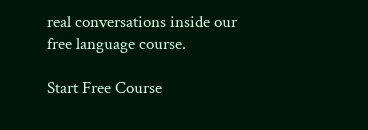real conversations inside our free language course.

Start Free Course